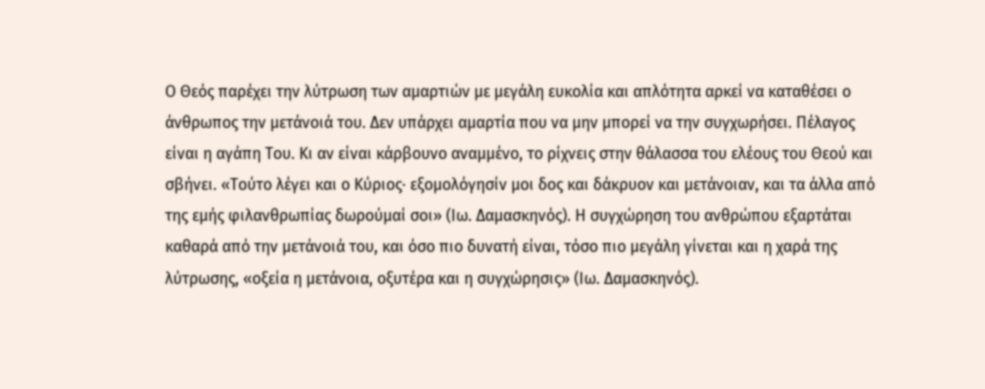Ο Θεός παρέχει την λύτρωση των αμαρτιών με μεγάλη ευκολία και απλότητα αρκεί να καταθέσει ο άνθρωπος την μετάνοιά του. Δεν υπάρχει αμαρτία που να μην μπορεί να την συγχωρήσει. Πέλαγος είναι η αγάπη Του. Κι αν είναι κάρβουνο αναμμένο, το ρίχνεις στην θάλασσα του ελέους του Θεού και σβήνει. «Τούτο λέγει και ο Κύριος· εξομολόγησίν μοι δος και δάκρυον και μετάνοιαν, και τα άλλα από της εμής φιλανθρωπίας δωρούμαί σοι» (Ιω. Δαμασκηνός). Η συγχώρηση του ανθρώπου εξαρτάται καθαρά από την μετάνοιά του, και όσο πιο δυνατή είναι, τόσο πιο μεγάλη γίνεται και η χαρά της λύτρωσης, «οξεία η μετάνοια, οξυτέρα και η συγχώρησις» (Ιω. Δαμασκηνός).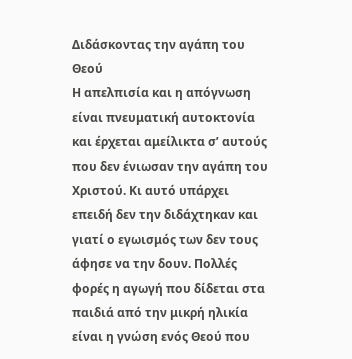Διδάσκοντας την αγάπη του Θεού
Η απελπισία και η απόγνωση είναι πνευματική αυτοκτονία και έρχεται αμείλικτα σ’ αυτούς που δεν ένιωσαν την αγάπη του Χριστού. Κι αυτό υπάρχει επειδή δεν την διδάχτηκαν και γιατί ο εγωισμός των δεν τους άφησε να την δουν. Πολλές φορές η αγωγή που δίδεται στα παιδιά από την μικρή ηλικία είναι η γνώση ενός Θεού που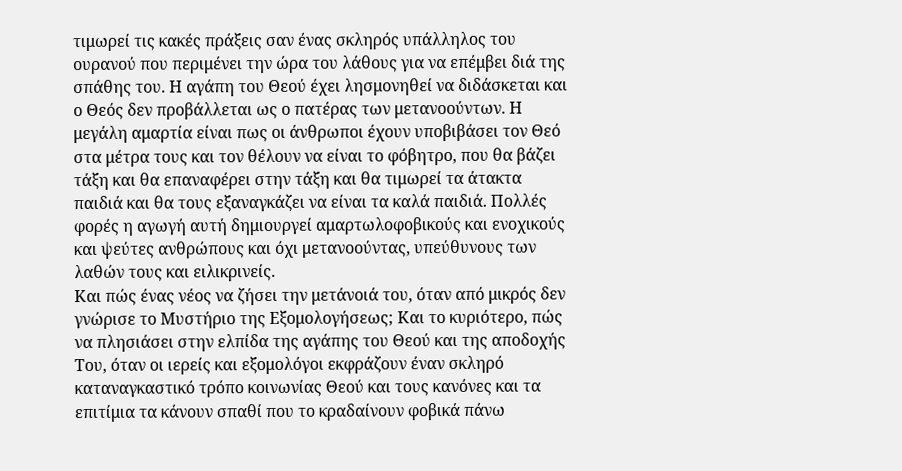τιμωρεί τις κακές πράξεις σαν ένας σκληρός υπάλληλος του ουρανού που περιμένει την ώρα του λάθους για να επέμβει διά της σπάθης του. Η αγάπη του Θεού έχει λησμονηθεί να διδάσκεται και ο Θεός δεν προβάλλεται ως ο πατέρας των μετανοούντων. Η μεγάλη αμαρτία είναι πως oι άνθρωποι έχουν υποβιβάσει τον Θεό στα μέτρα τους και τον θέλουν να είναι το φόβητρο, που θα βάζει τάξη και θα επαναφέρει στην τάξη και θα τιμωρεί τα άτακτα παιδιά και θα τους εξαναγκάζει να είναι τα καλά παιδιά. Πολλές φορές η αγωγή αυτή δημιουργεί αμαρτωλοφοβικούς και ενοχικούς και ψεύτες ανθρώπους και όχι μετανοούντας, υπεύθυνους των λαθών τους και ειλικρινείς.
Και πώς ένας νέος να ζήσει την μετάνοιά του, όταν από μικρός δεν γνώρισε το Μυστήριο της Εξομολογήσεως; Και το κυριότερο, πώς να πλησιάσει στην ελπίδα της αγάπης του Θεού και της αποδοχής Του, όταν oι ιερείς και εξομολόγοι εκφράζουν έναν σκληρό καταναγκαστικό τρόπο κοινωνίας Θεού και τους κανόνες και τα επιτίμια τα κάνουν σπαθί που το κραδαίνουν φοβικά πάνω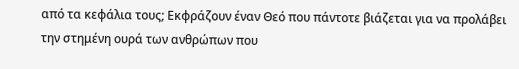από τα κεφάλια τους; Εκφράζουν έναν Θεό που πάντοτε βιάζεται για να προλάβει την στημένη ουρά των ανθρώπων που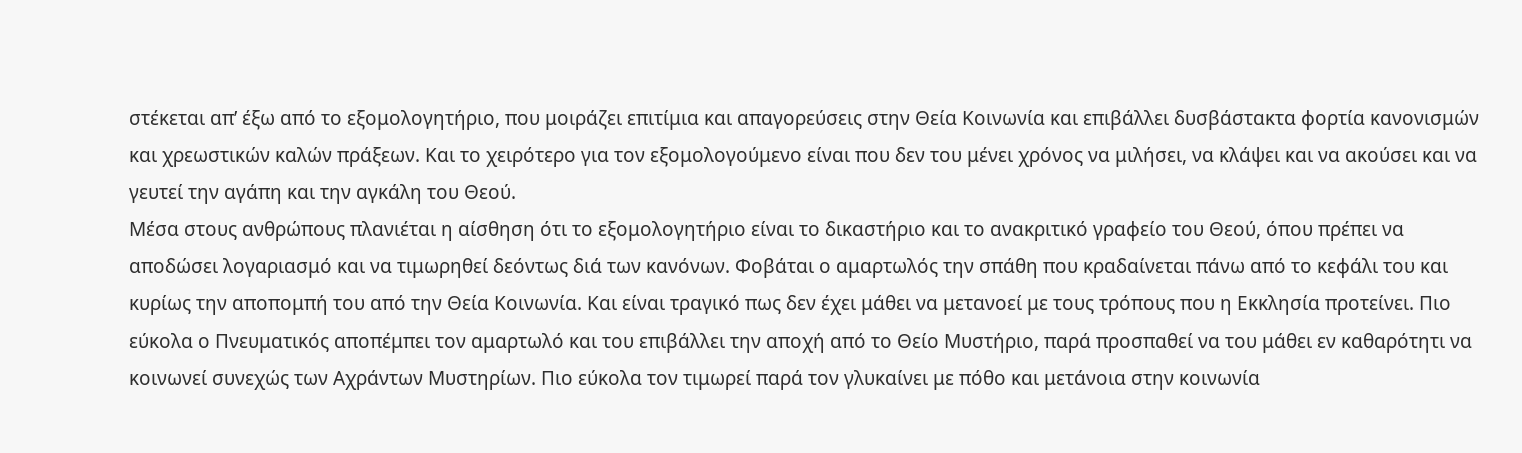στέκεται απ’ έξω από το εξομολογητήριο, που μοιράζει επιτίμια και απαγορεύσεις στην Θεία Κοινωνία και επιβάλλει δυσβάστακτα φορτία κανονισμών και χρεωστικών καλών πράξεων. Και το χειρότερο για τον εξομολογούμενο είναι που δεν του μένει χρόνος να μιλήσει, να κλάψει και να ακούσει και να γευτεί την αγάπη και την αγκάλη του Θεού.
Μέσα στους ανθρώπους πλανιέται η αίσθηση ότι το εξομολογητήριο είναι το δικαστήριο και το ανακριτικό γραφείο του Θεού, όπου πρέπει να αποδώσει λογαριασμό και να τιμωρηθεί δεόντως διά των κανόνων. Φοβάται ο αμαρτωλός την σπάθη που κραδαίνεται πάνω από το κεφάλι του και κυρίως την αποπομπή του από την Θεία Κοινωνία. Και είναι τραγικό πως δεν έχει μάθει να μετανοεί με τους τρόπους που η Εκκλησία προτείνει. Πιο εύκολα ο Πνευματικός αποπέμπει τον αμαρτωλό και του επιβάλλει την αποχή από το Θείο Μυστήριο, παρά προσπαθεί να του μάθει εν καθαρότητι να κοινωνεί συνεχώς των Αχράντων Μυστηρίων. Πιο εύκολα τον τιμωρεί παρά τον γλυκαίνει με πόθο και μετάνοια στην κοινωνία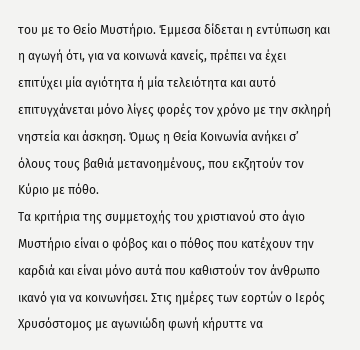του με το Θείο Μυστήριο. Έμμεσα δίδεται η εντύπωση και η αγωγή ότι, για να κοινωνά κανείς, πρέπει να έχει επιτύχει μία αγιότητα ή μία τελειότητα και αυτό επιτυγχάνεται μόνο λίγες φορές τον χρόνο με την σκληρή νηστεία και άσκηση. Όμως η Θεία Κοινωνία ανήκει σ’ όλους τους βαθιά μετανοημένους, που εκζητούν τον Κύριο με πόθο.
Τα κριτήρια της συμμετοχής του χριστιανού στο άγιο Μυστήριο είναι ο φόβος και ο πόθος που κατέχουν την καρδιά και είναι μόνο αυτά που καθιστούν τον άνθρωπο ικανό για να κοινωνήσει. Στις ημέρες των εορτών ο Ιερός Χρυσόστομος με αγωνιώδη φωνή κήρυττε να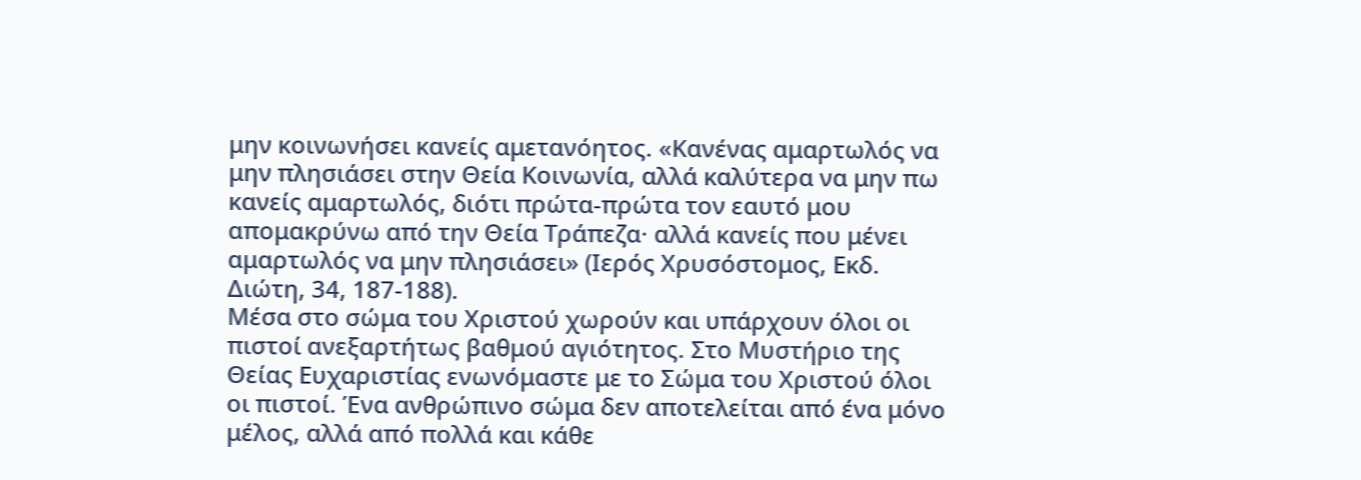μην κοινωνήσει κανείς αμετανόητος. «Κανένας αμαρτωλός να μην πλησιάσει στην Θεία Κοινωνία, αλλά καλύτερα να μην πω κανείς αμαρτωλός, διότι πρώτα-πρώτα τον εαυτό μου απομακρύνω από την Θεία Τράπεζα· αλλά κανείς που μένει αμαρτωλός να μην πλησιάσει» (Ιερός Χρυσόστομος, Εκδ. Διώτη, 34, 187-188).
Μέσα στο σώμα του Χριστού χωρούν και υπάρχουν όλοι oι πιστοί ανεξαρτήτως βαθμού αγιότητος. Στο Μυστήριο της Θείας Ευχαριστίας ενωνόμαστε με το Σώμα του Χριστού όλοι οι πιστοί. Ένα ανθρώπινο σώμα δεν αποτελείται από ένα μόνο μέλος, αλλά από πολλά και κάθε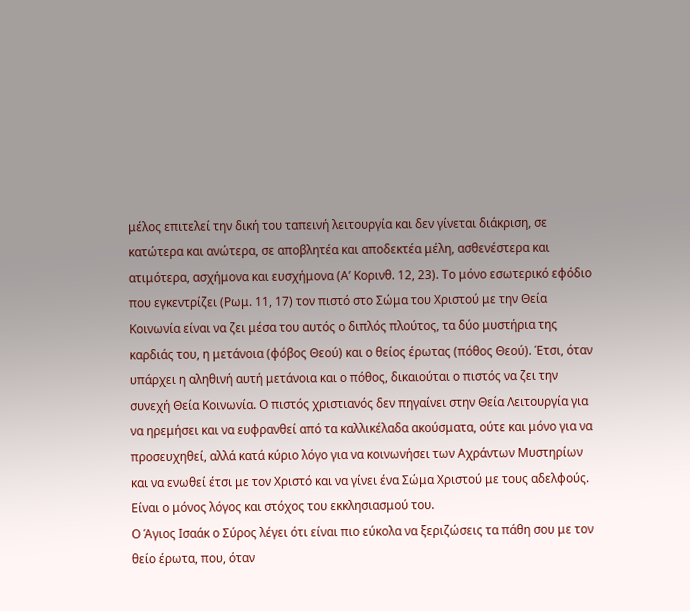μέλος επιτελεί την δική του ταπεινή λειτουργία και δεν γίνεται διάκριση, σε κατώτερα και ανώτερα, σε αποβλητέα και αποδεκτέα μέλη, ασθενέστερα και ατιμότερα, ασχήμονα και ευσχήμονα (Α’ Κορινθ. 12, 23). Το μόνο εσωτερικό εφόδιο που εγκεντρίζει (Ρωμ. 11, 17) τον πιστό στο Σώμα του Χριστού με την Θεία Κοινωνία είναι να ζει μέσα του αυτός ο διπλός πλούτος, τα δύο μυστήρια της καρδιάς του, η μετάνοια (φόβος Θεού) και ο θείος έρωτας (πόθος Θεού). Έτσι, όταν υπάρχει η αληθινή αυτή μετάνοια και ο πόθος, δικαιούται ο πιστός να ζει την συνεχή Θεία Κοινωνία. Ο πιστός χριστιανός δεν πηγαίνει στην Θεία Λειτουργία για να ηρεμήσει και να ευφρανθεί από τα καλλικέλαδα ακούσματα, ούτε και μόνο για να προσευχηθεί, αλλά κατά κύριο λόγο για να κοινωνήσει των Αχράντων Μυστηρίων και να ενωθεί έτσι με τον Χριστό και να γίνει ένα Σώμα Χριστού με τους αδελφούς. Είναι ο μόνος λόγος και στόχος του εκκλησιασμού του.
Ο Άγιος Ισαάκ ο Σύρος λέγει ότι είναι πιο εύκολα να ξεριζώσεις τα πάθη σου με τον θείο έρωτα, που, όταν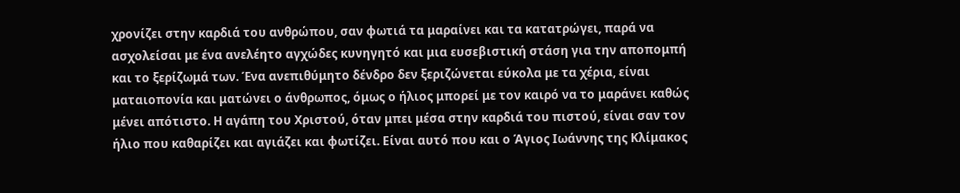χρονίζει στην καρδιά του ανθρώπου, σαν φωτιά τα μαραίνει και τα κατατρώγει, παρά να ασχολείσαι με ένα ανελέητο αγχώδες κυνηγητό και μια ευσεβιστική στάση για την αποπομπή και το ξερίζωμά των. Ένα ανεπιθύμητο δένδρο δεν ξεριζώνεται εύκολα με τα χέρια, είναι ματαιοπονία και ματώνει ο άνθρωπος, όμως ο ήλιος μπορεί με τον καιρό να το μαράνει καθώς μένει απότιστο. Η αγάπη του Χριστού, όταν μπει μέσα στην καρδιά του πιστού, είναι σαν τον ήλιο που καθαρίζει και αγιάζει και φωτίζει. Είναι αυτό που και ο Άγιος Ιωάννης της Κλίμακος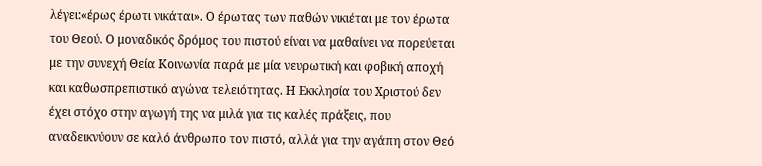λέγει:«έρως έρωτι νικάται». Ο έρωτας των παθών νικιέται με τον έρωτα του Θεού. Ο μοναδικός δρόμος του πιστού είναι να μαθαίνει να πορεύεται με την συνεχή Θεία Κοινωνία παρά με μία νευρωτική και φοβική αποχή και καθωσπρεπιστικό αγώνα τελειότητας. Η Εκκλησία του Χριστού δεν έχει στόχο στην αγωγή της να μιλά για τις καλές πράξεις, που αναδεικνύουν σε καλό άνθρωπο τον πιστό, αλλά για την αγάπη στον Θεό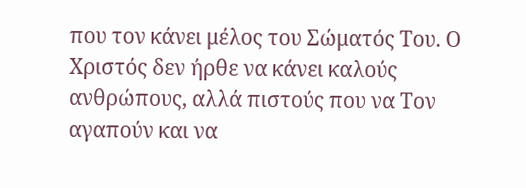που τον κάνει μέλος του Σώματός Του. Ο Χριστός δεν ήρθε να κάνει καλούς ανθρώπους, αλλά πιστούς που να Τον αγαπούν και να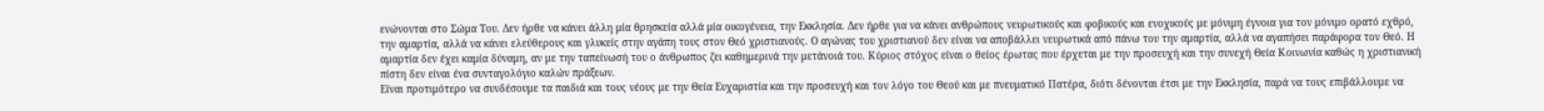ενώνονται στο Σώμα Του. Δεν ήρθε να κάνει άλλη μία θρησκεία αλλά μία οικογένεια, την Εκκλησία. Δεν ήρθε για να κάνει ανθρώπους νευρωτικούς και φοβικούς και ενοχικούς με μόνιμη έγνοια για τον μόνιμο ορατό εχθρό, την αμαρτία, αλλά να κάνει ελεύθερους και γλυκείς στην αγάπη τους στον Θεό χριστιανούς. Ο αγώνας του χριστιανού δεν είναι να αποβάλλει νευρωτικά από πάνω του την αμαρτία, αλλά να αγαπήσει παράφορα τον Θεό. Η αμαρτία δεν έχει καμία δύναμη, αν με την ταπείνωσή του ο άνθρωπος ζει καθημερινά την μετάνοιά του. Κύριος στόχος είναι ο θείος έρωτας που έρχεται με την προσευχή και την συνεχή Θεία Κοινωνία καθώς η χριστιανική πίστη δεν είναι ένα συνταγολόγιο καλών πράξεων.
Είναι προτιμότερο να συνδέσουμε τα παιδιά και τους νέους με την Θεία Ευχαριστία και την προσευχή και τον λόγο του Θεού και με πνευματικό Πατέρα, διότι δένονται έτσι με την Εκκλησία, παρά να τους επιβάλλουμε να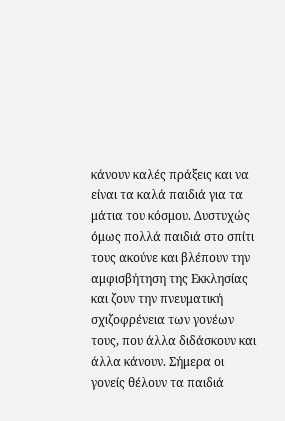κάνουν καλές πράξεις και να είναι τα καλά παιδιά για τα μάτια του κόσμου. Δυστυχώς όμως πολλά παιδιά στο σπίτι τους ακούνε και βλέπουν την αμφισβήτηση της Εκκλησίας και ζουν την πνευματική σχιζοφρένεια των γονέων τους, που άλλα διδάσκουν και άλλα κάνουν. Σήμερα oι γονείς θέλουν τα παιδιά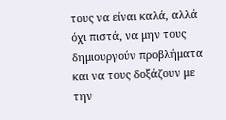τους να είναι καλά, αλλά όχι πιστά, να μην τους δημιουργούν προβλήματα και να τους δοξάζουν με την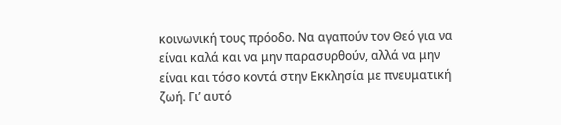κοινωνική τους πρόοδο. Να αγαπούν τον Θεό για να είναι καλά και να μην παρασυρθούν, αλλά να μην είναι και τόσο κοντά στην Εκκλησία με πνευματική ζωή. Γι’ αυτό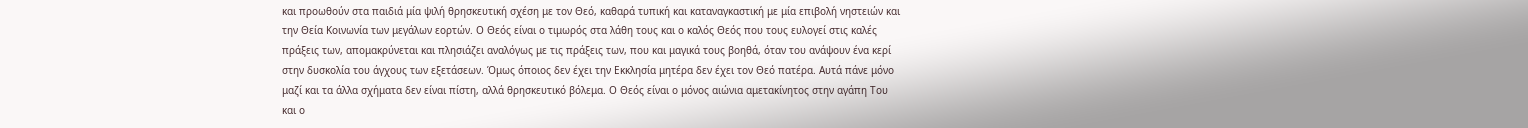και προωθούν στα παιδιά μία ψιλή θρησκευτική σχέση με τον Θεό, καθαρά τυπική και καταναγκαστική με μία επιβολή νηστειών και την Θεία Κοινωνία των μεγάλων εορτών. Ο Θεός είναι ο τιμωρός στα λάθη τους και ο καλός Θεός που τους ευλογεί στις καλές πράξεις των, απομακρύνεται και πλησιάζει αναλόγως με τις πράξεις των, που και μαγικά τους βοηθά, όταν του ανάψουν ένα κερί στην δυσκολία του άγχους των εξετάσεων. Όμως όποιος δεν έχει την Εκκλησία μητέρα δεν έχει τον Θεό πατέρα. Αυτά πάνε μόνο μαζί και τα άλλα σχήματα δεν είναι πίστη, αλλά θρησκευτικό βόλεμα. Ο Θεός είναι ο μόνος αιώνια αμετακίνητος στην αγάπη Του και ο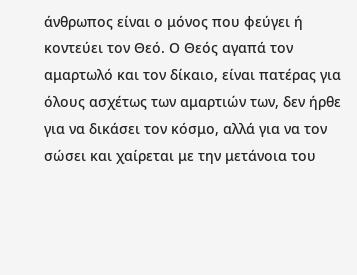άνθρωπος είναι ο μόνος που φεύγει ή κοντεύει τον Θεό. Ο Θεός αγαπά τον αμαρτωλό και τον δίκαιο, είναι πατέρας για όλους ασχέτως των αμαρτιών των, δεν ήρθε για να δικάσει τον κόσμο, αλλά για να τον σώσει και χαίρεται με την μετάνοια του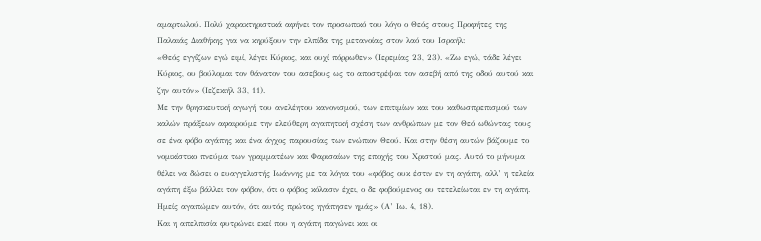αμαρτωλού. Πολύ χαρακτηριστικά αφήνει τον προσωπικό του λόγο ο Θεός στους Προφήτες της Παλαιάς Διαθήκης για να κηρύξουν την ελπίδα της μετανοίας στον λαό του Ισραήλ:
«Θεός εγγίζων εγώ ειμί, λέγει Κύριος, και ουχί πόρρωθεν» (Ιερεμίας 23, 23). «Ζω εγώ, τάδε λέγει Κύριος, ου βούλομαι τον θάνατον του ασεβους ως το αποστρέψαι τον ασεβή από της οδού αυτού και ζην αυτόν» (Ιεζεκιήλ 33, 11).
Με την θρησκευτική αγωγή του ανελέητου κανονισμού, των επιτιμίων και του καθωσπρεπισμού των καλών πράξεων αφαιρούμε την ελεύθερη αγαπητική σχέση των ανθρώπων με τον Θεό ωθώντας τους σε ένα φόβο αγάπης και ένα άγχος παρουσίας των ενώπιον Θεού. Και στην θέση αυτών βάζουμε το νομικίστικο πνεύμα των γραμματέων και Φαρισαίων της εποχής του Χριστού μας. Αυτό το μήνυμα θέλει να δώσει ο ευαγγελιστής Ιωάννης με τα λόγια του «φόβος ουκ έστιν εν τη αγάπη, αλλ’ η τελεία αγάπη έξω βάλλει τον φόβον, ότι ο φόβος κόλασιν έχει, ο δε φοβούμενος ου τετελείωται εν τη αγάπη. Ημείς αγαπώμεν αυτόν, ότι αυτός πρώτος ηγάπησεν ημάς» (Α’ Ιω. 4, 18).
Και η απελπισία φυτρώνει εκεί που η αγάπη παγώνει και οι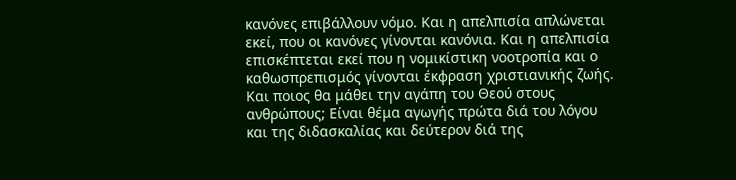κανόνες επιβάλλουν νόμο. Και η απελπισία απλώνεται εκεί, που oι κανόνες γίνονται κανόνια. Και η απελπισία επισκέπτεται εκεί που η νομικίστικη νοοτροπία και ο καθωσπρεπισμός γίνονται έκφραση χριστιανικής ζωής.
Και ποιος θα μάθει την αγάπη του Θεού στους ανθρώπους; Είναι θέμα αγωγής πρώτα διά του λόγου και της διδασκαλίας και δεύτερον διά της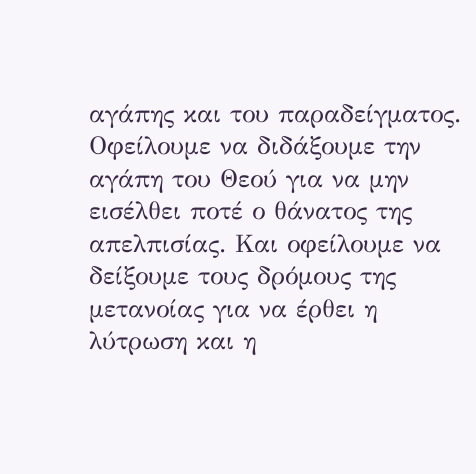αγάπης και του παραδείγματος. Οφείλουμε να διδάξουμε την αγάπη του Θεού για να μην εισέλθει ποτέ ο θάνατος της απελπισίας. Και οφείλουμε να δείξουμε τους δρόμους της μετανοίας για να έρθει η λύτρωση και η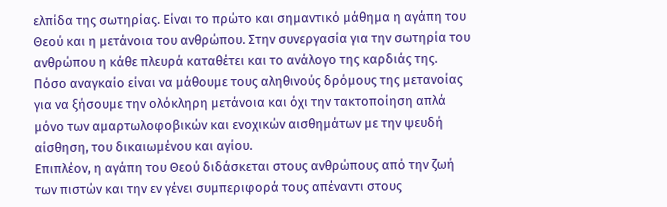ελπίδα της σωτηρίας. Είναι το πρώτο και σημαντικό μάθημα η αγάπη του Θεού και η μετάνοια του ανθρώπου. Στην συνεργασία για την σωτηρία του ανθρώπου η κάθε πλευρά καταθέτει και το ανάλογο της καρδιάς της. Πόσο αναγκαίο είναι να μάθουμε τους αληθινούς δρόμους της μετανοίας για να ξήσουμε την ολόκληρη μετάνοια και όχι την τακτοποίηση απλά μόνο των αμαρτωλοφοβικών και ενοχικών αισθημάτων με την ψευδή αίσθηση, του δικαιωμένου και αγίου.
Επιπλέον, η αγάπη του Θεού διδάσκεται στους ανθρώπους από την ζωή των πιστών και την εν γένει συμπεριφορά τους απέναντι στους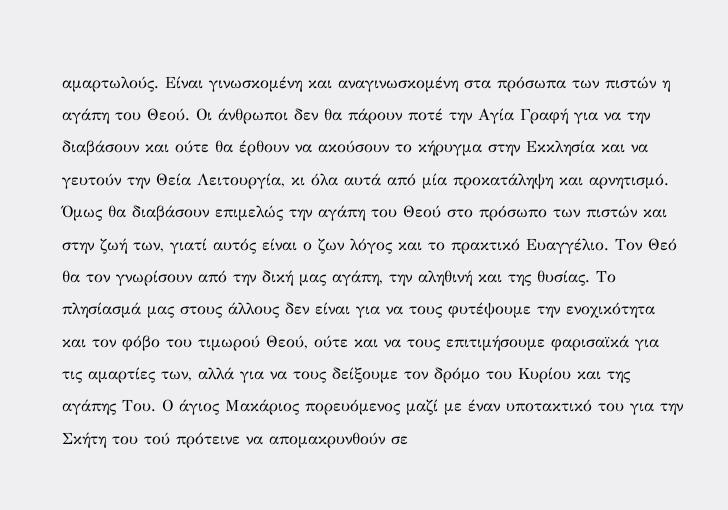αμαρτωλούς. Είναι γινωσκομένη και αναγινωσκομένη στα πρόσωπα των πιστών η αγάπη του Θεού. Οι άνθρωποι δεν θα πάρουν ποτέ την Αγία Γραφή για να την διαβάσουν και ούτε θα έρθουν να ακούσουν το κήρυγμα στην Εκκλησία και να γευτούν την Θεία Λειτουργία, κι όλα αυτά από μία προκατάληψη και αρνητισμό. Όμως θα διαβάσουν επιμελώς την αγάπη του Θεού στο πρόσωπο των πιστών και στην ζωή των, γιατί αυτός είναι ο ζων λόγος και το πρακτικό Ευαγγέλιο. Τον Θεό θα τον γνωρίσουν από την δική μας αγάπη, την αληθινή και της θυσίας. Το πλησίασμά μας στους άλλους δεν είναι για να τους φυτέψουμε την ενοχικότητα και τον φόβο του τιμωρού Θεού, ούτε και να τους επιτιμήσουμε φαρισαϊκά για τις αμαρτίες των, αλλά για να τους δείξουμε τον δρόμο του Κυρίου και της αγάπης Του. Ο άγιος Μακάριος πορευόμενος μαζί με έναν υποτακτικό του για την Σκήτη του τού πρότεινε να απομακρυνθούν σε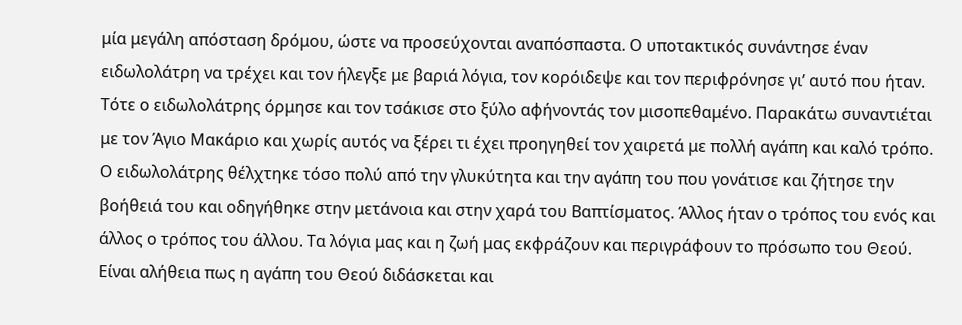μία μεγάλη απόσταση δρόμου, ώστε να προσεύχονται αναπόσπαστα. Ο υποτακτικός συνάντησε έναν ειδωλολάτρη να τρέχει και τον ήλεγξε με βαριά λόγια, τον κορόιδεψε και τον περιφρόνησε γι’ αυτό που ήταν. Τότε ο ειδωλολάτρης όρμησε και τον τσάκισε στο ξύλο αφήνοντάς τον μισοπεθαμένο. Παρακάτω συναντιέται με τον Άγιο Μακάριο και χωρίς αυτός να ξέρει τι έχει προηγηθεί τον χαιρετά με πολλή αγάπη και καλό τρόπο. Ο ειδωλολάτρης θέλχτηκε τόσο πολύ από την γλυκύτητα και την αγάπη του που γονάτισε και ζήτησε την βοήθειά του και οδηγήθηκε στην μετάνοια και στην χαρά του Βαπτίσματος. Άλλος ήταν ο τρόπος του ενός και άλλος ο τρόπος του άλλου. Τα λόγια μας και η ζωή μας εκφράζουν και περιγράφουν το πρόσωπο του Θεού. Είναι αλήθεια πως η αγάπη του Θεού διδάσκεται και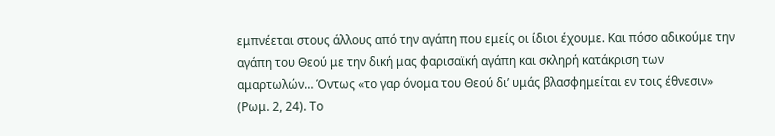εμπνέεται στους άλλους από την αγάπη που εμείς oι ίδιοι έχουμε. Και πόσο αδικούμε την αγάπη του Θεού με την δική μας φαρισαϊκή αγάπη και σκληρή κατάκριση των αμαρτωλών… Όντως «το γαρ όνομα του Θεού δι’ υμάς βλασφημείται εν τοις έθνεσιν» (Ρωμ. 2, 24). Το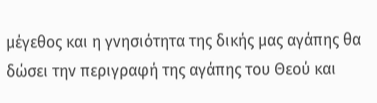μέγεθος και η γνησιότητα της δικής μας αγάπης θα δώσει την περιγραφή της αγάπης του Θεού και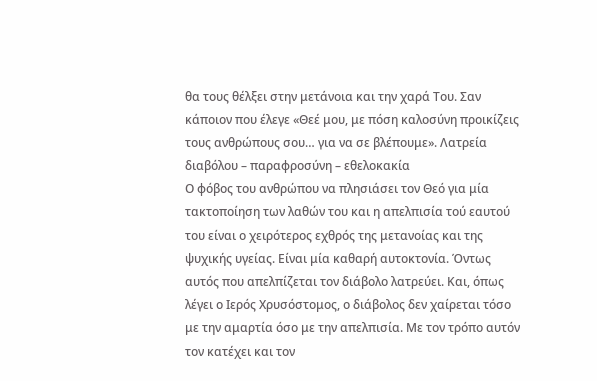θα τους θέλξει στην μετάνοια και την χαρά Του. Σαν κάποιον που έλεγε «Θεέ μου, με πόση καλοσύνη προικίζεις τους ανθρώπους σου… για να σε βλέπουμε». Λατρεία διαβόλου – παραφροσύνη – εθελοκακία
Ο φόβος του ανθρώπου να πλησιάσει τον Θεό για μία τακτοποίηση των λαθών του και η απελπισία τού εαυτού του είναι ο χειρότερος εχθρός της μετανοίας και της ψυχικής υγείας. Είναι μία καθαρή αυτοκτονία. Όντως αυτός που απελπίζεται τον διάβολο λατρεύει. Και, όπως λέγει ο Ιερός Χρυσόστομος, ο διάβολος δεν χαίρεται τόσο με την αμαρτία όσο με την απελπισία. Με τον τρόπο αυτόν τον κατέχει και τον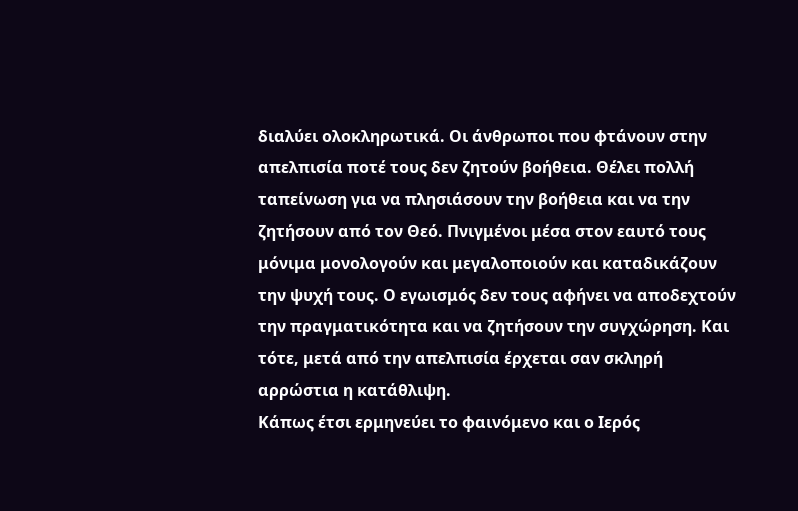διαλύει ολοκληρωτικά. Οι άνθρωποι που φτάνουν στην απελπισία ποτέ τους δεν ζητούν βοήθεια. Θέλει πολλή ταπείνωση για να πλησιάσουν την βοήθεια και να την ζητήσουν από τον Θεό. Πνιγμένοι μέσα στον εαυτό τους μόνιμα μονολογούν και μεγαλοποιούν και καταδικάζουν την ψυχή τους. Ο εγωισμός δεν τους αφήνει να αποδεχτούν την πραγματικότητα και να ζητήσουν την συγχώρηση. Και τότε, μετά από την απελπισία έρχεται σαν σκληρή αρρώστια η κατάθλιψη.
Κάπως έτσι ερμηνεύει το φαινόμενο και ο Ιερός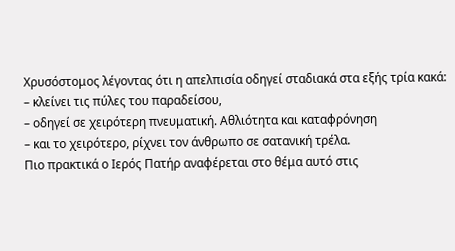Χρυσόστομος λέγοντας ότι η απελπισία οδηγεί σταδιακά στα εξής τρία κακά:
– κλείνει τις πύλες του παραδείσου,
– οδηγεί σε χειρότερη πνευματική. Αθλιότητα και καταφρόνηση
– και το χειρότερο, ρίχνει τον άνθρωπο σε σατανική τρέλα.
Πιο πρακτικά ο Ιερός Πατήρ αναφέρεται στο θέμα αυτό στις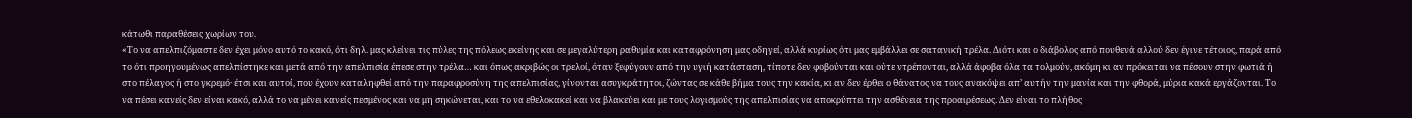κάτωθι παραθέσεις χωρίων του.
«Το να απελπιζόμαστε δεν έχει μόνο αυτό το κακό, ότι δηλ. μας κλείνει τις πύλες της πόλεως εκείνης και σε μεγαλύτερη ραθυμία και καταφρόνηση μας οδηγεί, αλλά κυρίως ότι μας εμβάλλει σε σατανική τρέλα. Διότι και ο διάβολος από πουθενά αλλού δεν έγινε τέτοιος, παρά από το ότι προηγουμένως απελπίστηκε και μετά από την απελπισία έπεσε στην τρέλα… και όπως ακριβώς oι τρελοί, όταν ξεφύγουν από την υγιή κατάσταση, τίποτε δεν φοβούνται και ούτε ντρέπονται, αλλά άφοβα όλα τα τολμούν, ακόμη κι αν πρόκειται να πέσουν στην φωτιά ή στο πέλαγος ή στο γκρεμό· έτσι και αυτοί, που έχουν καταληφθεί από την παραφροσύνη της απελπισίας, γίνονται ασυγκράτητοι, ζώντας σε κάθε βήμα τους την κακία, κι αν δεν έρθει ο θάνατος να τους ανακόψει απ’ αυτήν την μανία και την φθορά, μύρια κακά εργάζονται. Το να πέσει κανείς δεν είναι κακό, αλλά το να μένει κανείς πεσμένος και να μη σηκώνεται, και το να εθελοκακεί και να βλακεύει και με τους λογισμούς της απελπισίας να αποκρύπτει την ασθένεια της προαιρέσεως. Δεν είναι το πλήθος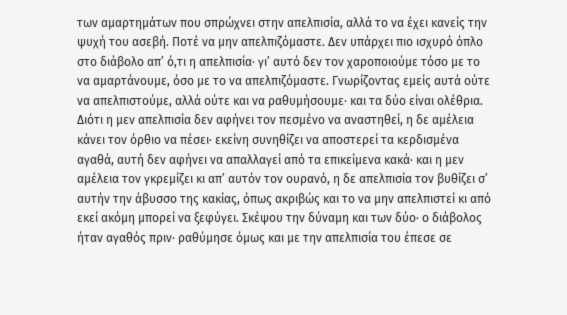των αμαρτημάτων που σπρώχνει στην απελπισία, αλλά το να έχει κανείς την ψυχή του ασεβή. Ποτέ να μην απελπιζόμαστε. Δεν υπάρχει πιο ισχυρό όπλο στο διάβολο απ’ ό,τι η απελπισία· γι’ αυτό δεν τον χαροποιούμε τόσο με το να αμαρτάνουμε, όσο με το να απελπιζόμαστε. Γνωρίζοντας εμείς αυτά ούτε να απελπιστούμε, αλλά ούτε και να ραθυμήσουμε· και τα δύο είναι ολέθρια. Διότι η μεν απελπισία δεν αφήνει τον πεσμένο να αναστηθεί, η δε αμέλεια κάνει τον όρθιο να πέσει· εκείνη συνηθίζει να αποστερεί τα κερδισμένα αγαθά, αυτή δεν αφήνει να απαλλαγεί από τα επικείμενα κακά· και η μεν αμέλεια τον γκρεμίζει κι απ’ αυτόν τον ουρανό, η δε απελπισία τον βυθίζει σ’ αυτήν την άβυσσο της κακίας, όπως ακριβώς και το να μην απελπιστεί κι από εκεί ακόμη μπορεί να ξεφύγει. Σκέψου την δύναμη και των δύο· ο διάβολος ήταν αγαθός πριν· ραθύμησε όμως και με την απελπισία του έπεσε σε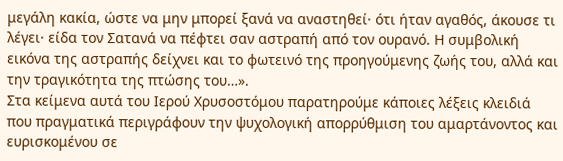μεγάλη κακία, ώστε να μην μπορεί ξανά να αναστηθεί· ότι ήταν αγαθός, άκουσε τι λέγει· είδα τον Σατανά να πέφτει σαν αστραπή από τον ουρανό. Η συμβολική εικόνα της αστραπής δείχνει και το φωτεινό της προηγούμενης ζωής του, αλλά και την τραγικότητα της πτώσης του…».
Στα κείμενα αυτά του Ιερού Χρυσοστόμου παρατηρούμε κάποιες λέξεις κλειδιά που πραγματικά περιγράφουν την ψυχολογική απορρύθμιση του αμαρτάνοντος και ευρισκομένου σε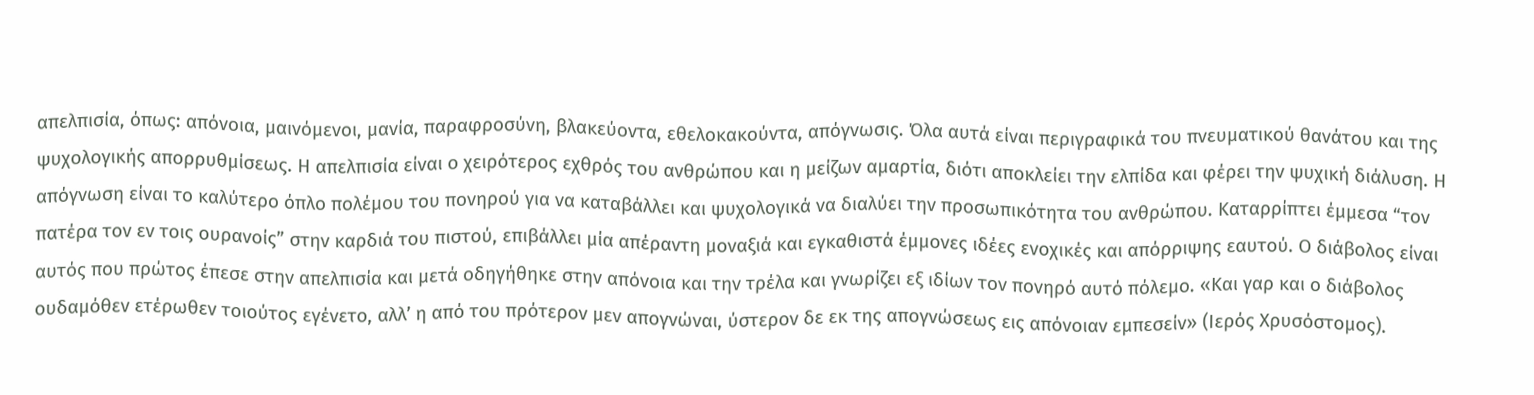απελπισία, όπως: απόνοια, μαινόμενοι, μανία, παραφροσύνη, βλακεύοντα, εθελοκακούντα, απόγνωσις. Όλα αυτά είναι περιγραφικά του πνευματικού θανάτου και της ψυχολογικής απορρυθμίσεως. Η απελπισία είναι ο χειρότερος εχθρός του ανθρώπου και η μείζων αμαρτία, διότι αποκλείει την ελπίδα και φέρει την ψυχική διάλυση. Η απόγνωση είναι το καλύτερο όπλο πολέμου του πονηρού για να καταβάλλει και ψυχολογικά να διαλύει την προσωπικότητα του ανθρώπου. Καταρρίπτει έμμεσα “τον πατέρα τον εν τοις ουρανοίς” στην καρδιά του πιστού, επιβάλλει μία απέραντη μοναξιά και εγκαθιστά έμμονες ιδέες ενοχικές και απόρριψης εαυτού. Ο διάβολος είναι αυτός που πρώτος έπεσε στην απελπισία και μετά οδηγήθηκε στην απόνοια και την τρέλα και γνωρίζει εξ ιδίων τον πονηρό αυτό πόλεμο. «Και γαρ και ο διάβολος ουδαμόθεν ετέρωθεν τοιούτος εγένετο, αλλ’ η από του πρότερον μεν απογνώναι, ύστερον δε εκ της απογνώσεως εις απόνοιαν εμπεσείν» (Ιερός Χρυσόστομος).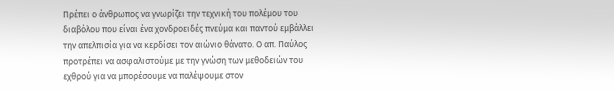Πρέπει ο άνθρωπος να γνωρίζει την τεχνική του πολέμου του διαβόλου που είναι ένα χονδροειδές πνεύμα και παντού εμβάλλει την απελπισία για να κερδίσει τον αιώνιο θάνατο. Ο απ. Παύλος προτρέπει να ασφαλιστούμε με την γνώση των μεθοδειών του εχθρού για να μπορέσουμε να παλέψουμε στον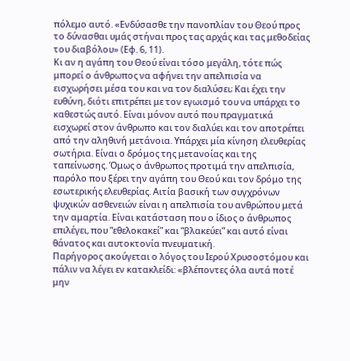πόλεμο αυτό. «Ενδύσασθε την πανοπλίαν του Θεού προς το δύνασθαι υμάς στήναι προς τας αρχάς και τας μεθοδείας του διαβόλου» (Εφ. 6, 11).
Κι αν η αγάπη του Θεού είναι τόσο μεγάλη, τότε πώς μπορεί ο άνθρωπος να αφήνει την απελπισία να εισχωρήσει μέσα του και να τον διαλύσει; Και έχει την ευθύνη, διότι επιτρέπει με τον εγωισμό του να υπάρχει το καθεστώς αυτό. Είναι μόνον αυτό που πραγματικά εισχωρεί στον άνθρωπο και τον διαλύει και τον αποτρέπει από την αληθινή μετάνοια. Υπάρχει μία κίνηση ελευθερίας σωτήρια. Είναι ο δρόμος της μετανοίας και της ταπείνωσης. Όμως ο άνθρωπος προτιμά την απελπισία, παρόλο που ξέρει την αγάπη του Θεού και τον δρόμο της εσωτερικής ελευθερίας. Αιτία βασική των συγχρόνων ψυχικών ασθενειών είναι η απελπισία του ανθρώπου μετά την αμαρτία. Είναι κατάσταση που ο ίδιος ο άνθρωπος επιλέγει, που “εθελοκακεί” και “βλακεύει” και αυτό είναι θάνατος και αυτοκτονία πνευματική.
Παρήγορος ακούγεται ο λόγος του Ιερού Χρυσοστόμου και πάλιν να λέγει εν κατακλείδι: «βλέποντες όλα αυτά ποτέ μην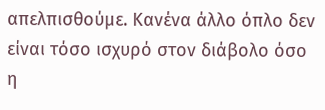απελπισθούμε. Κανένα άλλο όπλο δεν είναι τόσο ισχυρό στον διάβολο όσο η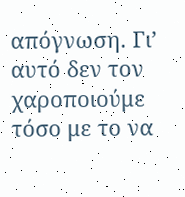απόγνωση. Γι’ αυτό δεν τον χαροποιούμε τόσο με το να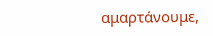αμαρτάνουμε,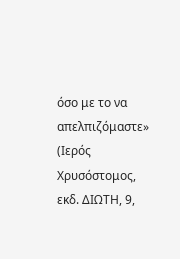όσο με το να απελπιζόμαστε» (Ιερός Χρυσόστομος, εκδ. ΔΙΩΤΗ, 9,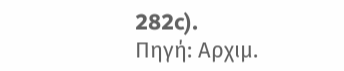282c).
Πηγή: Αρχιμ.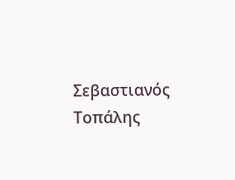Σεβαστιανός Τοπάλης